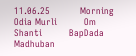11.06.25          Morning Odia Murli         Om Shanti         BapDada       Madhuban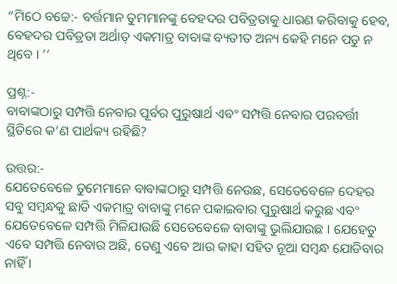“ମିଠେ ବଚ୍ଚେ:- ବର୍ତ୍ତମାନ ତୁମମାନଙ୍କୁ ବେହଦର ପବିତ୍ରତାକୁ ଧାରଣ କରିବାକୁ ହେବ, ବେହଦର ପବିତ୍ରତା ଅର୍ଥାତ୍ ଏକମାତ୍ର ବାବାଙ୍କ ବ୍ୟତୀତ ଅନ୍ୟ କେହି ମନେ ପଡୁ ନ ଥିବେ । ’’

ପ୍ରଶ୍ନ:-
ବାବାଙ୍କଠାରୁ ସମ୍ପତ୍ତି ନେବାର ପୂର୍ବର ପୁରୁଷାର୍ଥ ଏବଂ ସମ୍ପତ୍ତି ନେବାର ପରବର୍ତ୍ତୀ ସ୍ଥିତିରେ କ’ଣ ପାର୍ଥକ୍ୟ ରହିଛି?

ଉତ୍ତର:-
ଯେତେବେଳେ ତୁମେମାନେ ବାବାଙ୍କଠାରୁ ସମ୍ପତ୍ତି ନେଉଛ, ସେତେବେଳେ ଦେହର ସବୁ ସମ୍ବନ୍ଧକୁ ଛାଡି ଏକମାତ୍ର ବାବାଙ୍କୁ ମନେ ପକାଇବାର ପୁରୁଷାର୍ଥ କରୁଛ ଏବଂ ଯେତେବେଳେ ସମ୍ପତ୍ତି ମିଳିଯାଉଛି ସେତେବେଳେ ବାବାଙ୍କୁ ଭୁଲିଯାଉଛ । ଯେହେତୁ ଏବେ ସମ୍ପତ୍ତି ନେବାର ଅଛି, ତେଣୁ ଏବେ ଆଉ କାହା ସହିତ ନୂଆ ସମ୍ବନ୍ଧ ଯୋଡିବାର ନାହିଁ ।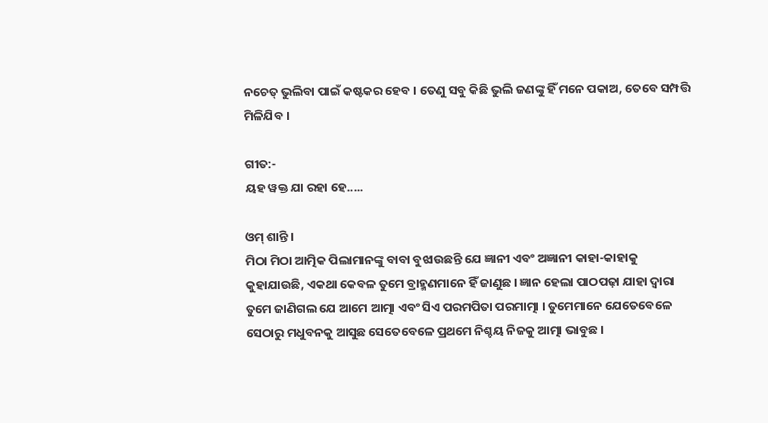ନଚେତ୍ ଭୁଲିବା ପାଇଁ କଷ୍ଟକର ହେବ । ତେଣୁ ସବୁ କିଛି ଭୁଲି ଜଣଙ୍କୁ ହିଁ ମନେ ପକାଅ, ତେବେ ସମ୍ପତ୍ତି ମିଳିଯିବ ।

ଗୀତ:-
ୟହ ୱକ୍ତ ଯା ରହା ହେ.....

ଓମ୍ ଶାନ୍ତି ।
ମିଠା ମିଠା ଆତ୍ମିକ ପିଲାମାନଙ୍କୁ ବାବା ବୁଝାଉଛନ୍ତି ଯେ ଜ୍ଞାନୀ ଏବଂ ଅଜ୍ଞାନୀ କାହା-କାହାକୁ କୁହାଯାଉଛି, ଏକଥା କେବଳ ତୁମେ ବ୍ରାହ୍ମଣମାନେ ହିଁ ଜାଣୁଛ । ଜ୍ଞାନ ହେଲା ପାଠପଢ଼ା ଯାହା ଦ୍ୱାରା ତୁମେ ଜାଣିଗଲ ଯେ ଆମେ ଆତ୍ମା ଏବଂ ସିଏ ପରମପିତା ପରମାତ୍ମା । ତୁମେମାନେ ଯେତେବେଳେ ସେଠାରୁ ମଧୁବନକୁ ଆସୁଛ ସେତେବେଳେ ପ୍ରଥମେ ନିଶ୍ଚୟ ନିଜକୁ ଆତ୍ମା ଭାବୁଛ ।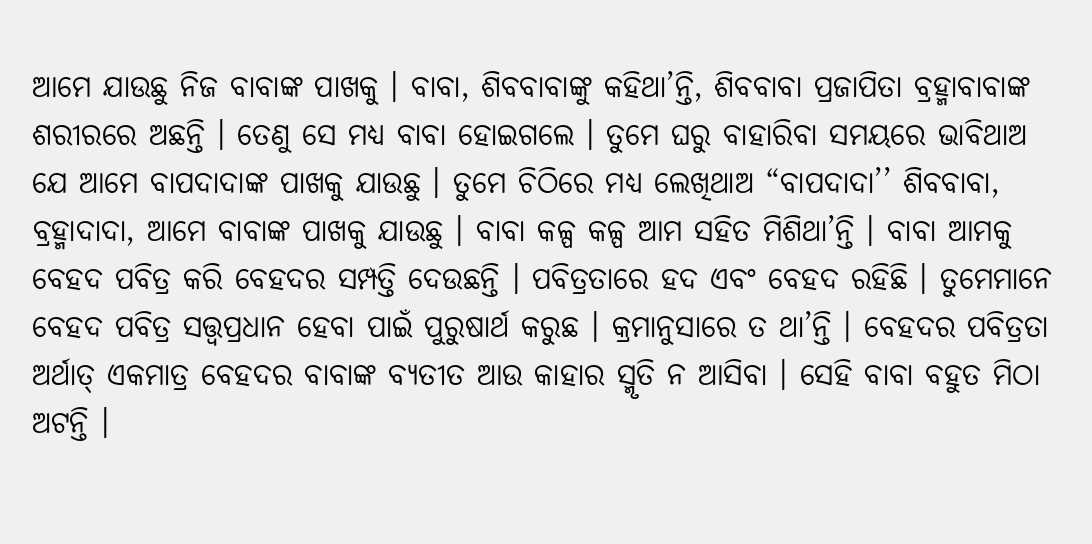ଆମେ ଯାଉଛୁ ନିଜ ବାବାଙ୍କ ପାଖକୁ । ବାବା, ଶିବବାବାଙ୍କୁ କହିଥା’ନ୍ତି, ଶିବବାବା ପ୍ରଜାପିତା ବ୍ରହ୍ମାବାବାଙ୍କ ଶରୀରରେ ଅଛନ୍ତି । ତେଣୁ ସେ ମଧ୍ୟ ବାବା ହୋଇଗଲେ । ତୁମେ ଘରୁ ବାହାରିବା ସମୟରେ ଭାବିଥାଅ ଯେ ଆମେ ବାପଦାଦାଙ୍କ ପାଖକୁ ଯାଉଛୁ । ତୁମେ ଚିଠିରେ ମଧ୍ୟ ଲେଖିଥାଅ “ବାପଦାଦା’’ ଶିବବାବା, ବ୍ରହ୍ମାଦାଦା, ଆମେ ବାବାଙ୍କ ପାଖକୁ ଯାଉଛୁ । ବାବା କଳ୍ପ କଳ୍ପ ଆମ ସହିତ ମିଶିଥା’ନ୍ତି । ବାବା ଆମକୁ ବେହଦ ପବିତ୍ର କରି ବେହଦର ସମ୍ପତ୍ତି ଦେଉଛନ୍ତି । ପବିତ୍ରତାରେ ହଦ ଏବଂ ବେହଦ ରହିଛି । ତୁମେମାନେ ବେହଦ ପବିତ୍ର ସତ୍ତ୍ୱପ୍ରଧାନ ହେବା ପାଇଁ ପୁରୁଷାର୍ଥ କରୁଛ । କ୍ରମାନୁସାରେ ତ ଥା’ନ୍ତି । ବେହଦର ପବିତ୍ରତା ଅର୍ଥାତ୍ ଏକମାତ୍ର ବେହଦର ବାବାଙ୍କ ବ୍ୟତୀତ ଆଉ କାହାର ସ୍ମୃତି ନ ଆସିବା । ସେହି ବାବା ବହୁତ ମିଠା ଅଟନ୍ତି ।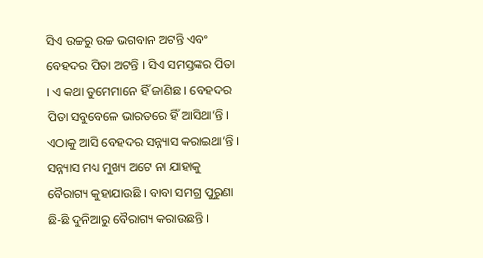ସିଏ ଉଚ୍ଚରୁ ଉଚ୍ଚ ଭଗବାନ ଅଟନ୍ତି ଏବଂ ବେହଦର ପିତା ଅଟନ୍ତି । ସିଏ ସମସ୍ତଙ୍କର ପିତା । ଏ କଥା ତୁମେମାନେ ହିଁ ଜାଣିଛ । ବେହଦର ପିତା ସବୁବେଳେ ଭାରତରେ ହିଁ ଆସିଥା’ନ୍ତି । ଏଠାକୁ ଆସି ବେହଦର ସନ୍ନ୍ୟାସ କରାଇଥା’ନ୍ତି । ସନ୍ନ୍ୟାସ ମଧ୍ୟ ମୁଖ୍ୟ ଅଟେ ନା ଯାହାକୁ ବୈରାଗ୍ୟ କୁହାଯାଉଛି । ବାବା ସମଗ୍ର ପୁରୁଣା ଛି-ଛି ଦୁନିଆରୁ ବୈରାଗ୍ୟ କରାଉଛନ୍ତି ।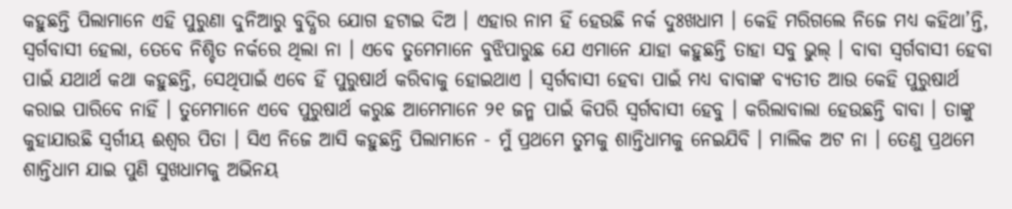କହୁଛନ୍ତି ପିଲାମାନେ ଏହି ପୁରୁଣା ଦୁନିଆରୁ ବୁଦ୍ଧିର ଯୋଗ ହଟାଇ ଦିଅ । ଏହାର ନାମ ହିଁ ହେଉଛି ନର୍କ ଦୁଃଖଧାମ । କେହି ମରିଗଲେ ନିଜେ ମଧ୍ୟ କହିଥା’ନ୍ତି, ସ୍ୱର୍ଗବାସୀ ହେଲା, ତେବେ ନିଶ୍ଚିତ ନର୍କରେ ଥିଲା ନା । ଏବେ ତୁମେମାନେ ବୁଝିପାରୁଛ ଯେ ଏମାନେ ଯାହା କହୁଛନ୍ତି ତାହା ସବୁ ଭୁଲ୍ । ବାବା ସ୍ୱର୍ଗବାସୀ ହେବା ପାଇଁ ଯଥାର୍ଥ କଥା କହୁଛନ୍ତି, ସେଥିପାଇଁ ଏବେ ହିଁ ପୁରୁଷାର୍ଥ କରିବାକୁ ହୋଇଥାଏ । ସ୍ୱର୍ଗବାସୀ ହେବା ପାଇଁ ମଧ୍ୟ ବାବାଙ୍କ ବ୍ୟତୀତ ଆଉ କେହି ପୁରୁଷାର୍ଥ କରାଇ ପାରିବେ ନାହିଁ । ତୁମେମାନେ ଏବେ ପୁରୁଷାର୍ଥ କରୁଛ ଆମେମାନେ ୨୧ ଜନ୍ମ ପାଇଁ କିପରି ସ୍ୱର୍ଗବାସୀ ହେବୁ । କରିଲାବାଲା ହେଉଛନ୍ତି ବାବା । ତାଙ୍କୁ କୁହାଯାଉଛି ସ୍ୱର୍ଗୀୟ ଈଶ୍ୱର ପିତା । ସିଏ ନିଜେ ଆସି କହୁଛନ୍ତି ପିଲାମାନେ - ମୁଁ ପ୍ରଥମେ ତୁମକୁ ଶାନ୍ତିଧାମକୁ ନେଇଯିବି । ମାଲିକ ଅଟ ନା । ତେଣୁ ପ୍ରଥମେ ଶାନ୍ତିଧାମ ଯାଇ ପୁଣି ସୁଖଧାମକୁ ଅଭିନୟ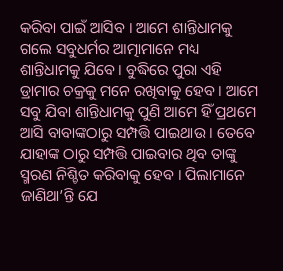କରିବା ପାଇଁ ଆସିବ । ଆମେ ଶାନ୍ତିଧାମକୁ ଗଲେ ସବୁଧର୍ମର ଆତ୍ମାମାନେ ମଧ୍ୟ ଶାନ୍ତିଧାମକୁ ଯିବେ । ବୁଦ୍ଧିରେ ପୁରା ଏହି ଡ୍ରାମାର ଚକ୍ରକୁ ମନେ ରଖିବାକୁ ହେବ । ଆମେ ସବୁ ଯିବା ଶାନ୍ତିଧାମକୁ ପୁଣି ଆମେ ହିଁ ପ୍ରଥମେ ଆସି ବାବାଙ୍କଠାରୁ ସମ୍ପତ୍ତି ପାଇଥାଉ । ତେବେ ଯାହାଙ୍କ ଠାରୁ ସମ୍ପତ୍ତି ପାଇବାର ଥିବ ତାଙ୍କୁ ସ୍ମରଣ ନିଶ୍ଚିତ କରିବାକୁ ହେବ । ପିଲାମାନେ ଜାଣିଥା’ନ୍ତି ଯେ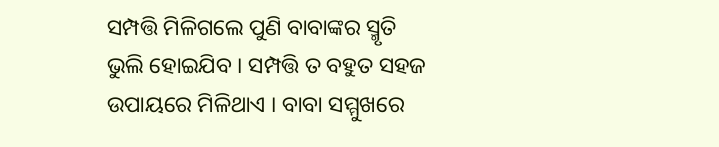ସମ୍ପତ୍ତି ମିଳିଗଲେ ପୁଣି ବାବାଙ୍କର ସ୍ମୃତି ଭୁଲି ହୋଇଯିବ । ସମ୍ପତ୍ତି ତ ବହୁତ ସହଜ ଉପାୟରେ ମିଳିଥାଏ । ବାବା ସମ୍ମୁଖରେ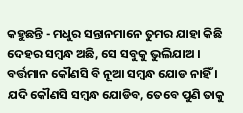କହୁଛନ୍ତି - ମଧୁର ସନ୍ତାନମାନେ ତୁମର ଯାହା କିଛି ଦେହର ସମ୍ବନ୍ଧ ଅଛି, ସେ ସବୁକୁ ଭୁଲିଯାଅ । ବର୍ତ୍ତମାନ କୌଣସି ବି ନୂଆ ସମ୍ବନ୍ଧ ଯୋଡ ନାହିଁ । ଯଦି କୌଣସି ସମ୍ବନ୍ଧ ଯୋଡିବ, ତେବେ ପୁଣି ତାକୁ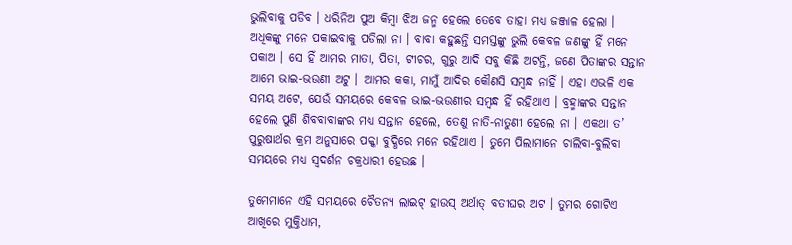ଭୁଲିବାକୁ ପଡିବ । ଧରିନିଅ ପୁଅ କିମ୍ବା ଝିଅ ଜନ୍ମ ହେଲେ ତେବେ ତାହା ମଧ୍ୟ ଜଞ୍ଜାଳ ହେଲା । ଅଧିକଙ୍କୁ ମନେ ପକାଇବାକୁ ପଡିଲା ନା । ବାବା କହୁଛନ୍ତି ସମସ୍ତଙ୍କୁ ଭୁଲି କେବଳ ଜଣଙ୍କୁ ହିଁ ମନେ ପକାଅ । ସେ ହିଁ ଆମର ମାତା, ପିତା, ଟୀଚର, ଗୁରୁ ଆଦି ସବୁ କିଛି ଅଟନ୍ତି, ଜଣେ ପିତାଙ୍କର ସନ୍ତାନ ଆମେ ଭାଇ-ଭଉଣୀ ଅଟୁ । ଆମର କକା, ମାମୁଁ ଆଦିର କୌଣସି ସମ୍ବନ୍ଧ ନାହିଁ । ଏହା ଏଭଳି ଏକ ସମୟ ଅଟେ, ଯେଉଁ ସମୟରେ କେବଳ ଭାଇ-ଭଉଣୀର ସମ୍ବନ୍ଧ ହିଁ ରହିଥାଏ । ବ୍ରହ୍ମାଙ୍କର ସନ୍ତାନ ହେଲେ ପୁଣି ଶିବବାବାଙ୍କର ମଧ୍ୟ ସନ୍ତାନ ହେଲେ, ତେଣୁ ନାତି-ନାତୁଣୀ ହେଲେ ନା । ଏକଥା ତ’ ପୁରୁଷାର୍ଥର କ୍ରମ ଅନୁସାରେ ପକ୍କା ବୁଦ୍ଧିରେ ମନେ ରହିଥାଏ । ତୁମେ ପିଲାମାନେ ଚାଲିବା-ବୁଲିବା ସମୟରେ ମଧ୍ୟ ସ୍ୱଦର୍ଶନ ଚକ୍ରଧାରୀ ହେଉଛ ।

ତୁମେମାନେ ଏହି ସମୟରେ ଚୈତନ୍ୟ ଲାଇଟ୍ ହାଉସ୍ ଅର୍ଥାତ୍ ବତୀଘର ଅଟ । ତୁମର ଗୋଟିଏ ଆଖିରେ ମୁକ୍ତିଧାମ,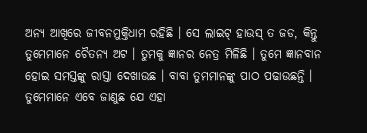ଅନ୍ୟ ଆଖିରେ ଜୀବନମୁକ୍ତିଧାମ ରହିଛି । ସେ ଲାଇଟ୍‌ ହାଉସ୍ ତ ଜଡ, କିନ୍ତୁ ତୁମେମାନେ ଚୈତନ୍ୟ ଅଟ । ତୁମକୁ ଜ୍ଞାନର ନେତ୍ର ମିଳିଛି । ତୁମେ ଜ୍ଞାନବାନ ହୋଇ ସମସ୍ତଙ୍କୁ ରାସ୍ତା ଦେଖାଉଛ । ବାବା ତୁମମାନଙ୍କୁ ପାଠ ପଢାଉଛନ୍ତି । ତୁମେମାନେ ଏବେ ଜାଣୁଛ ଯେ ଏହା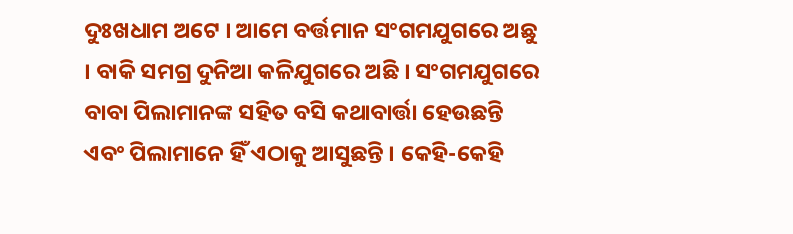ଦୁଃଖଧାମ ଅଟେ । ଆମେ ବର୍ତ୍ତମାନ ସଂଗମଯୁଗରେ ଅଛୁ । ବାକି ସମଗ୍ର ଦୁନିଆ କଳିଯୁଗରେ ଅଛି । ସଂଗମଯୁଗରେ ବାବା ପିଲାମାନଙ୍କ ସହିତ ବସି କଥାବାର୍ତ୍ତା ହେଉଛନ୍ତି ଏବଂ ପିଲାମାନେ ହିଁ ଏଠାକୁ ଆସୁଛନ୍ତି । କେହି-କେହି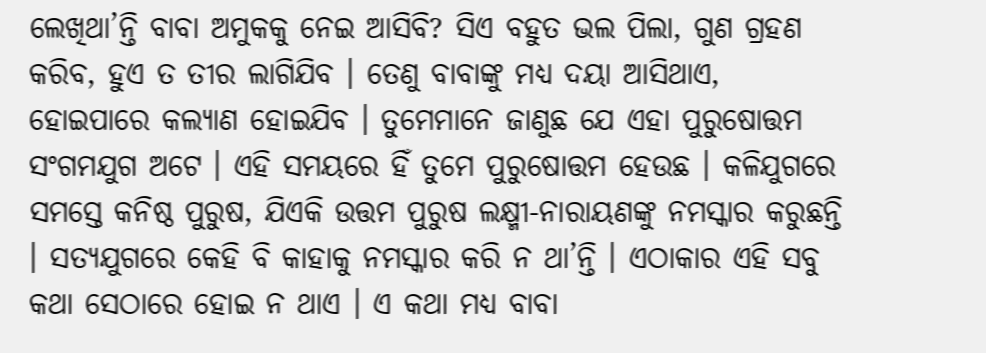ଲେଖିଥା’ନ୍ତି ବାବା ଅମୁକକୁ ନେଇ ଆସିବି? ସିଏ ବହୁତ ଭଲ ପିଲା, ଗୁଣ ଗ୍ରହଣ କରିବ, ହୁଏ ତ ତୀର ଲାଗିଯିବ । ତେଣୁ ବାବାଙ୍କୁ ମଧ୍ୟ ଦୟା ଆସିଥାଏ, ହୋଇପାରେ କଲ୍ୟାଣ ହୋଇଯିବ । ତୁମେମାନେ ଜାଣୁଛ ଯେ ଏହା ପୁରୁଷୋତ୍ତମ ସଂଗମଯୁଗ ଅଟେ । ଏହି ସମୟରେ ହିଁ ତୁମେ ପୁରୁଷୋତ୍ତମ ହେଉଛ । କଳିଯୁଗରେ ସମସ୍ତେ କନିଷ୍ଠ ପୁରୁଷ, ଯିଏକି ଉତ୍ତମ ପୁରୁଷ ଲକ୍ଷ୍ମୀ-ନାରାୟଣଙ୍କୁ ନମସ୍କାର କରୁଛନ୍ତି । ସତ୍ୟଯୁଗରେ କେହି ବି କାହାକୁ ନମସ୍କାର କରି ନ ଥା’ନ୍ତି । ଏଠାକାର ଏହି ସବୁ କଥା ସେଠାରେ ହୋଇ ନ ଥାଏ । ଏ କଥା ମଧ୍ୟ ବାବା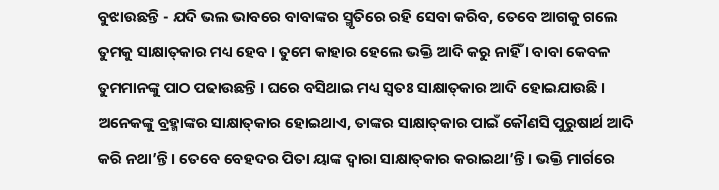ବୁଝାଉଛନ୍ତି - ଯଦି ଭଲ ଭାବରେ ବାବାଙ୍କର ସ୍ମୃତିରେ ରହି ସେବା କରିବ, ତେବେ ଆଗକୁ ଗଲେ ତୁମକୁ ସାକ୍ଷାତ୍‌କାର ମଧ୍ୟ ହେବ । ତୁମେ କାହାର ହେଲେ ଭକ୍ତି ଆଦି କରୁ ନାହିଁ । ବାବା କେବଳ ତୁମମାନଙ୍କୁ ପାଠ ପଢାଉଛନ୍ତି । ଘରେ ବସିଥାଇ ମଧ୍ୟ ସ୍ୱତଃ ସାକ୍ଷାତ୍‌କାର ଆଦି ହୋଇଯାଉଛି । ଅନେକଙ୍କୁ ବ୍ରହ୍ମାଙ୍କର ସାକ୍ଷାତ୍‌କାର ହୋଇଥାଏ, ତାଙ୍କର ସାକ୍ଷାତ୍‌କାର ପାଇଁ କୌଣସି ପୁରୁଷାର୍ଥ ଆଦି କରି ନଥା’ନ୍ତି । ତେବେ ବେହଦର ପିତା ୟାଙ୍କ ଦ୍ୱାରା ସାକ୍ଷାତ୍‌କାର କରାଇଥା’ନ୍ତି । ଭକ୍ତି ମାର୍ଗରେ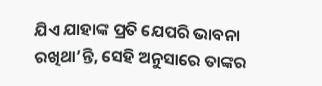ଯିଏ ଯାହାଙ୍କ ପ୍ରତି ଯେପରି ଭାବନା ରଖିଥା’ନ୍ତି, ସେହି ଅନୁସାରେ ତାଙ୍କର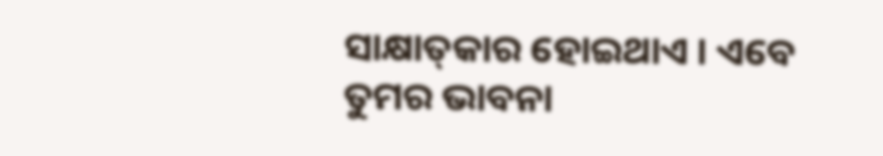ସାକ୍ଷାତ୍‌କାର ହୋଇଥାଏ । ଏବେ ତୁମର ଭାବନା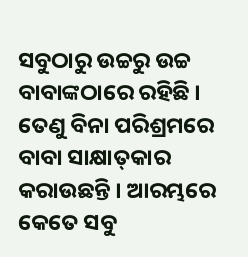ସବୁଠାରୁ ଉଚ୍ଚରୁ ଉଚ୍ଚ ବାବାଙ୍କଠାରେ ରହିଛି । ତେଣୁ ବିନା ପରିଶ୍ରମରେ ବାବା ସାକ୍ଷାତ୍‌କାର କରାଉଛନ୍ତି । ଆରମ୍ଭରେ କେତେ ସବୁ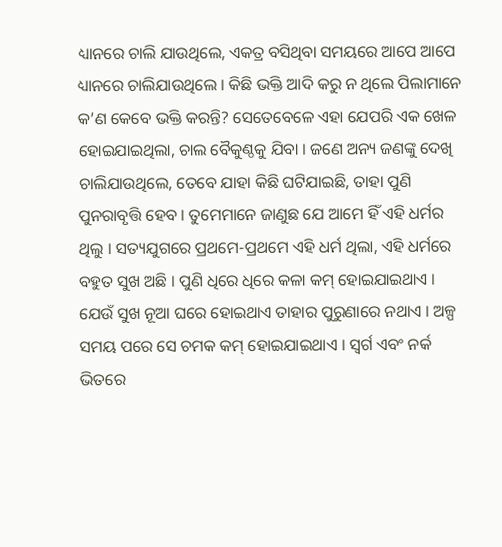ଧ୍ୟାନରେ ଚାଲି ଯାଉଥିଲେ, ଏକତ୍ର ବସିଥିବା ସମୟରେ ଆପେ ଆପେ ଧ୍ୟାନରେ ଚାଲିଯାଉଥିଲେ । କିଛି ଭକ୍ତି ଆଦି କରୁ ନ ଥିଲେ ପିଲାମାନେ କ’ଣ କେବେ ଭକ୍ତି କରନ୍ତି? ସେତେବେଳେ ଏହା ଯେପରି ଏକ ଖେଳ ହୋଇଯାଇଥିଲା, ଚାଲ ବୈକୁଣ୍ଠକୁ ଯିବା । ଜଣେ ଅନ୍ୟ ଜଣଙ୍କୁ ଦେଖି ଚାଲିଯାଉଥିଲେ, ତେବେ ଯାହା କିଛି ଘଟିଯାଇଛି, ତାହା ପୁଣି ପୁନରାବୃତ୍ତି ହେବ । ତୁମେମାନେ ଜାଣୁଛ ଯେ ଆମେ ହିଁ ଏହି ଧର୍ମର ଥିଲୁ । ସତ୍ୟଯୁଗରେ ପ୍ରଥମେ-ପ୍ରଥମେ ଏହି ଧର୍ମ ଥିଲା, ଏହି ଧର୍ମରେ ବହୁତ ସୁଖ ଅଛି । ପୁଣି ଧିରେ ଧିରେ କଳା କମ୍ ହୋଇଯାଇଥାଏ । ଯେଉଁ ସୁଖ ନୂଆ ଘରେ ହୋଇଥାଏ ତାହାର ପୁରୁଣାରେ ନଥାଏ । ଅଳ୍ପ ସମୟ ପରେ ସେ ଚମକ କମ୍ ହୋଇଯାଇଥାଏ । ସ୍ୱର୍ଗ ଏବଂ ନର୍କ ଭିତରେ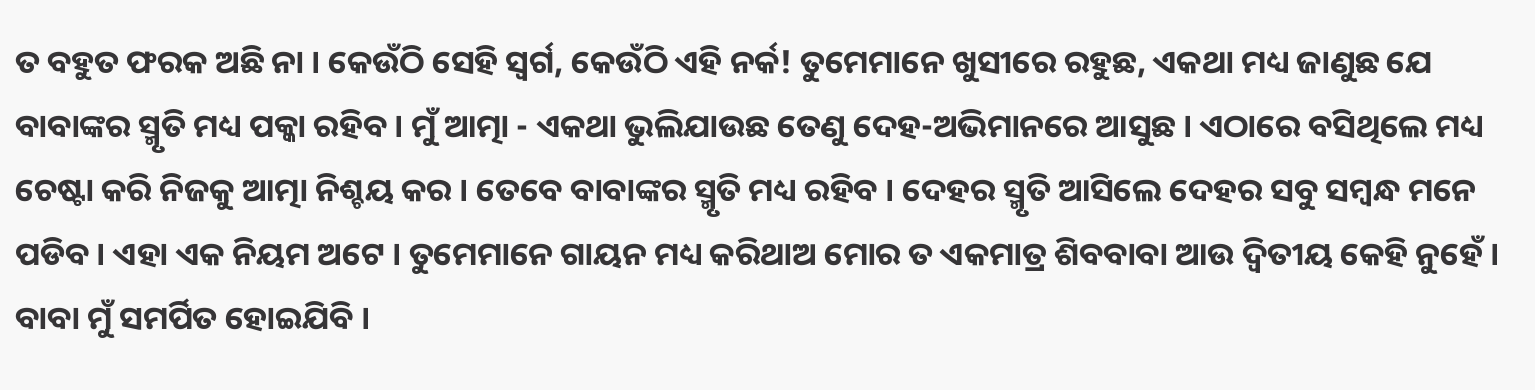ତ ବହୁତ ଫରକ ଅଛି ନା । କେଉଁଠି ସେହି ସ୍ୱର୍ଗ, କେଉଁଠି ଏହି ନର୍କ! ତୁମେମାନେ ଖୁସୀରେ ରହୁଛ, ଏକଥା ମଧ୍ୟ ଜାଣୁଛ ଯେ ବାବାଙ୍କର ସ୍ମୃତି ମଧ୍ୟ ପକ୍କା ରହିବ । ମୁଁ ଆତ୍ମା - ଏକଥା ଭୁଲିଯାଉଛ ତେଣୁ ଦେହ-ଅଭିମାନରେ ଆସୁଛ । ଏଠାରେ ବସିଥିଲେ ମଧ୍ୟ ଚେଷ୍ଟା କରି ନିଜକୁ ଆତ୍ମା ନିଶ୍ଚୟ କର । ତେବେ ବାବାଙ୍କର ସ୍ମୃତି ମଧ୍ୟ ରହିବ । ଦେହର ସ୍ମୃତି ଆସିଲେ ଦେହର ସବୁ ସମ୍ବନ୍ଧ ମନେ ପଡିବ । ଏହା ଏକ ନିୟମ ଅଟେ । ତୁମେମାନେ ଗାୟନ ମଧ୍ୟ କରିଥାଅ ମୋର ତ ଏକମାତ୍ର ଶିବବାବା ଆଉ ଦ୍ୱିତୀୟ କେହି ନୁହେଁ । ବାବା ମୁଁ ସମର୍ପିତ ହୋଇଯିବି ।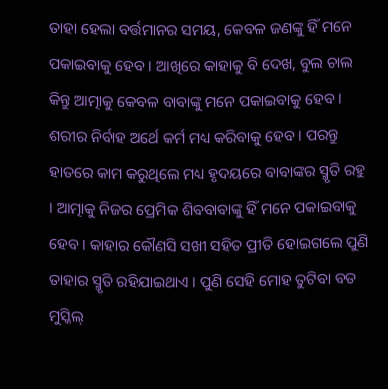ତାହା ହେଲା ବର୍ତ୍ତମାନର ସମୟ, କେବଳ ଜଣଙ୍କୁ ହିଁ ମନେ ପକାଇବାକୁ ହେବ । ଆଖିରେ କାହାକୁ ବି ଦେଖ, ବୁଲ ଚାଲ କିନ୍ତୁ ଆତ୍ମାକୁ କେବଳ ବାବାଙ୍କୁ ମନେ ପକାଇବାକୁ ହେବ । ଶରୀର ନିର୍ବାହ ଅର୍ଥେ କର୍ମ ମଧ୍ୟ କରିବାକୁ ହେବ । ପରନ୍ତୁ ହାତରେ କାମ କରୁଥିଲେ ମଧ୍ୟ ହୃଦୟରେ ବାବାଙ୍କର ସ୍ମୃତି ରହୁ । ଆତ୍ମାକୁ ନିଜର ପ୍ରେମିକ ଶିବବାବାଙ୍କୁ ହିଁ ମନେ ପକାଇବାକୁ ହେବ । କାହାର କୌଣସି ସଖୀ ସହିତ ପ୍ରୀତି ହୋଇଗଲେ ପୁଣି ତାହାର ସ୍ମୃତି ରହିଯାଇଥାଏ । ପୁଣି ସେହି ମୋହ ତୁଟିବା ବଡ ମୁସ୍କିଲ୍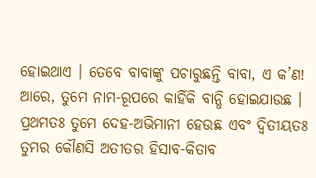ହୋଇଥାଏ । ତେବେ ବାବାଙ୍କୁ ପଚାରୁଛନ୍ତି ବାବା, ଏ କ’ଣ! ଆରେ, ତୁମେ ନାମ-ରୂପରେ କାହିଁକି ବାନ୍ଧି ହୋଇଯାଉଛ । ପ୍ରଥମତଃ ତୁମେ ଦେହ-ଅଭିମାନୀ ହେଉଛ ଏବଂ ଦ୍ୱିତୀୟତଃ ତୁମର କୌଣସି ଅତୀତର ହିସାବ-କିତାବ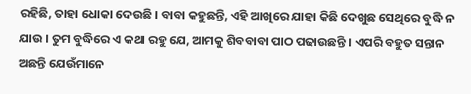ରହିଛି, ତାହା ଧୋକା ଦେଉଛି । ବାବା କହୁଛନ୍ତି, ଏହି ଆଖିରେ ଯାହା କିଛି ଦେଖୁଛ ସେଥିରେ ବୁଦ୍ଧି ନ ଯାଉ । ତୁମ ବୁଦ୍ଧିରେ ଏ କଥା ରହୁ ଯେ, ଆମକୁ ଶିବବାବା ପାଠ ପଢାଉଛନ୍ତି । ଏପରି ବହୁତ ସନ୍ତାନ ଅଛନ୍ତି ଯେଉଁମାନେ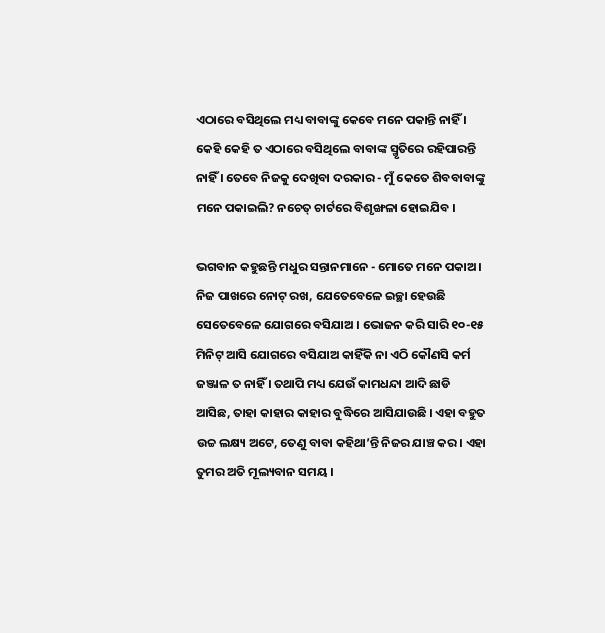ଏଠାରେ ବସିଥିଲେ ମଧ୍ୟ ବାବାଙ୍କୁ କେବେ ମନେ ପକାନ୍ତି ନାହିଁ । କେହି କେହି ତ ଏଠାରେ ବସିଥିଲେ ବାବାଙ୍କ ସ୍ମୃତିରେ ରହିପାରନ୍ତି ନାହିଁ । ତେବେ ନିଜକୁ ଦେଖିବା ଦରକାର - ମୁଁ କେତେ ଶିବବାବାଙ୍କୁ ମନେ ପକାଇଲି? ନଚେତ୍ ଚାର୍ଟରେ ବିଶୃଙ୍ଖଳା ହୋଇଯିବ ।

ଭଗବାନ କହୁଛନ୍ତି ମଧୁର ସନ୍ତାନମାନେ - ମୋତେ ମନେ ପକାଅ । ନିଜ ପାଖରେ ନୋଟ୍ ରଖ, ଯେତେବେଳେ ଇଚ୍ଛା ହେଉଛି ସେତେବେଳେ ଯୋଗରେ ବସିଯାଅ । ଭୋଜନ କରି ସାରି ୧୦-୧୫ ମିନିଟ୍‌ ଆସି ଯୋଗରେ ବସିଯାଅ କାହିଁକି ନା ଏଠି କୌଣସି କର୍ମ ଜଞ୍ଜାଳ ତ ନାହିଁ । ତଥାପି ମଧ୍ୟ ଯେଉଁ କାମଧନ୍ଦା ଆଦି ଛାଡି ଆସିଛ, ତାହା କାହାର କାହାର ବୁଦ୍ଧିରେ ଆସିଯାଉଛି । ଏହା ବହୁତ ଉଚ୍ଚ ଲକ୍ଷ୍ୟ ଅଟେ, ତେଣୁ ବାବା କହିଥା’ନ୍ତି ନିଜର ଯାଞ୍ଚ କର । ଏହା ତୁମର ଅତି ମୂଲ୍ୟବାନ ସମୟ ।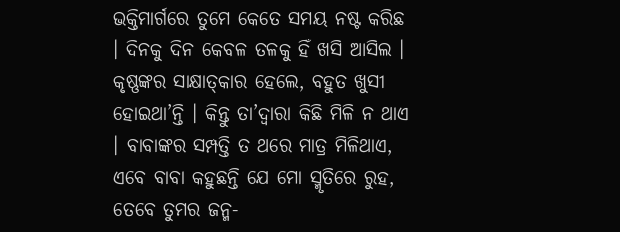ଭକ୍ତିମାର୍ଗରେ ତୁମେ କେତେ ସମୟ ନଷ୍ଟ କରିଛ । ଦିନକୁ ଦିନ କେବଳ ତଳକୁ ହିଁ ଖସି ଆସିଲ । କୃଷ୍ଣଙ୍କର ସାକ୍ଷାତ୍‌କାର ହେଲେ, ବହୁତ ଖୁସୀ ହୋଇଥା’ନ୍ତି । କିନ୍ତୁ ତା’ଦ୍ୱାରା କିଛି ମିଳି ନ ଥାଏ । ବାବାଙ୍କର ସମ୍ପତ୍ତି ତ ଥରେ ମାତ୍ର ମିଳିଥାଏ, ଏବେ ବାବା କହୁଛନ୍ତି ଯେ ମୋ ସ୍ମୃତିରେ ରୁହ, ତେବେ ତୁମର ଜନ୍ମ-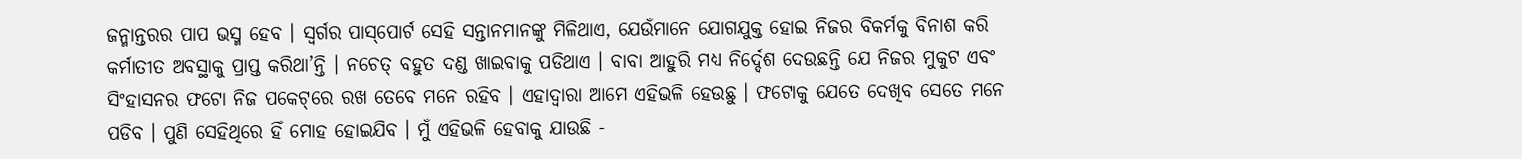ଜନ୍ମାନ୍ତରର ପାପ ଭସ୍ମ ହେବ । ସ୍ୱର୍ଗର ପାସ୍‌ପୋର୍ଟ ସେହି ସନ୍ତାନମାନଙ୍କୁ ମିଳିଥାଏ, ଯେଉଁମାନେ ଯୋଗଯୁକ୍ତ ହୋଇ ନିଜର ବିକର୍ମକୁ ବିନାଶ କରି କର୍ମାତୀତ ଅବସ୍ଥାକୁ ପ୍ରାପ୍ତ କରିଥା’ନ୍ତି । ନଚେତ୍ ବହୁତ ଦଣ୍ଡ ଖାଇବାକୁ ପଡିଥାଏ । ବାବା ଆହୁରି ମଧ୍ୟ ନିର୍ଦ୍ଦେଶ ଦେଉଛନ୍ତି ଯେ ନିଜର ମୁକୁଟ ଏବଂ ସିଂହାସନର ଫଟୋ ନିଜ ପକେଟ୍‌ରେ ରଖ ତେବେ ମନେ ରହିବ । ଏହାଦ୍ୱାରା ଆମେ ଏହିଭଳି ହେଉଛୁ । ଫଟୋକୁ ଯେତେ ଦେଖିବ ସେତେ ମନେ ପଡିବ । ପୁଣି ସେହିଥିରେ ହିଁ ମୋହ ହୋଇଯିବ । ମୁଁ ଏହିଭଳି ହେବାକୁ ଯାଉଛି -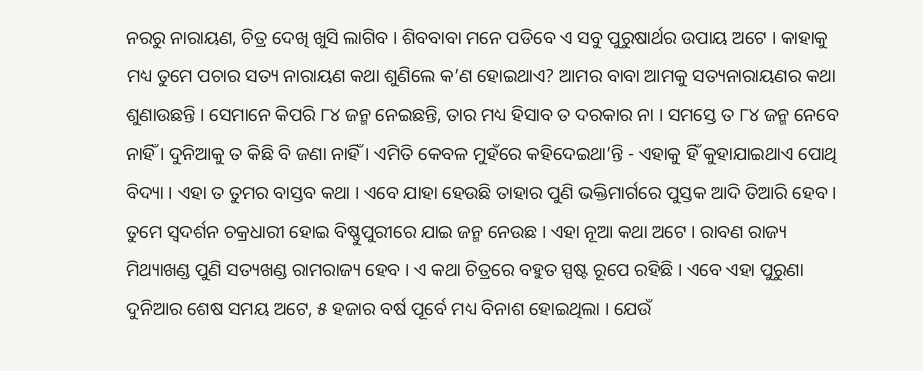ନରରୁ ନାରାୟଣ, ଚିତ୍ର ଦେଖି ଖୁସି ଲାଗିବ । ଶିବବାବା ମନେ ପଡିବେ ଏ ସବୁ ପୁରୁଷାର୍ଥର ଉପାୟ ଅଟେ । କାହାକୁ ମଧ୍ୟ ତୁମେ ପଚାର ସତ୍ୟ ନାରାୟଣ କଥା ଶୁଣିଲେ କ’ଣ ହୋଇଥାଏ? ଆମର ବାବା ଆମକୁ ସତ୍ୟନାରାୟଣର କଥା ଶୁଣାଉଛନ୍ତି । ସେମାନେ କିପରି ୮୪ ଜନ୍ମ ନେଇଛନ୍ତି, ତାର ମଧ୍ୟ ହିସାବ ତ ଦରକାର ନା । ସମସ୍ତେ ତ ୮୪ ଜନ୍ମ ନେବେ ନାହିଁ । ଦୁନିଆକୁ ତ କିଛି ବି ଜଣା ନାହିଁ । ଏମିତି କେବଳ ମୁହଁରେ କହିଦେଇଥା’ନ୍ତି - ଏହାକୁ ହିଁ କୁହାଯାଇଥାଏ ପୋଥି ବିଦ୍ୟା । ଏହା ତ ତୁମର ବାସ୍ତବ କଥା । ଏବେ ଯାହା ହେଉଛି ତାହାର ପୁଣି ଭକ୍ତିମାର୍ଗରେ ପୁସ୍ତକ ଆଦି ତିଆରି ହେବ । ତୁମେ ସ୍ୱଦର୍ଶନ ଚକ୍ରଧାରୀ ହୋଇ ବିଷ୍ଣୁପୁରୀରେ ଯାଇ ଜନ୍ମ ନେଉଛ । ଏହା ନୂଆ କଥା ଅଟେ । ରାବଣ ରାଜ୍ୟ ମିଥ୍ୟାଖଣ୍ଡ ପୁଣି ସତ୍ୟଖଣ୍ଡ ରାମରାଜ୍ୟ ହେବ । ଏ କଥା ଚିତ୍ରରେ ବହୁତ ସ୍ପଷ୍ଟ ରୂପେ ରହିଛି । ଏବେ ଏହା ପୁରୁଣା ଦୁନିଆର ଶେଷ ସମୟ ଅଟେ, ୫ ହଜାର ବର୍ଷ ପୂର୍ବେ ମଧ୍ୟ ବିନାଶ ହୋଇଥିଲା । ଯେଉଁ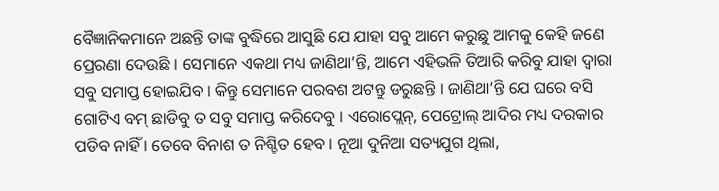ବୈଜ୍ଞାନିକମାନେ ଅଛନ୍ତି ତାଙ୍କ ବୁଦ୍ଧିରେ ଆସୁଛି ଯେ ଯାହା ସବୁ ଆମେ କରୁଛୁ ଆମକୁ କେହି ଜଣେ ପ୍ରେରଣା ଦେଉଛି । ସେମାନେ ଏକଥା ମଧ୍ୟ ଜାଣିଥା’ନ୍ତି, ଆମେ ଏହିଭଳି ତିଆରି କରିବୁ ଯାହା ଦ୍ୱାରା ସବୁ ସମାପ୍ତ ହୋଇଯିବ । କିନ୍ତୁ ସେମାନେ ପରବଶ ଅଟନ୍ତୁ ଡରୁଛନ୍ତି । ଜାଣିଥା’ନ୍ତି ଯେ ଘରେ ବସି ଗୋଟିଏ ବମ୍ ଛାଡିବୁ ତ ସବୁ ସମାପ୍ତ କରିଦେବୁ । ଏରୋପ୍ଲେନ୍‌, ପେଟ୍ରୋଲ୍ ଆଦିର ମଧ୍ୟ ଦରକାର ପଡିବ ନାହିଁ । ତେବେ ବିନାଶ ତ ନିଶ୍ଚିତ ହେବ । ନୂଆ ଦୁନିଆ ସତ୍ୟଯୁଗ ଥିଲା,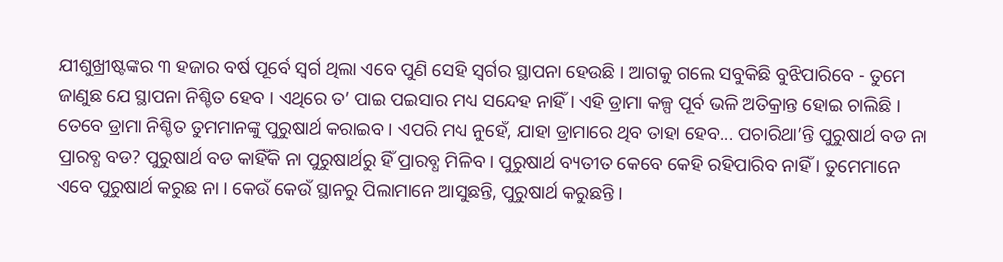ଯୀଶୁଖ୍ରୀଷ୍ଟଙ୍କର ୩ ହଜାର ବର୍ଷ ପୂର୍ବେ ସ୍ୱର୍ଗ ଥିଲା ଏବେ ପୁଣି ସେହି ସ୍ୱର୍ଗର ସ୍ଥାପନା ହେଉଛି । ଆଗକୁ ଗଲେ ସବୁକିଛି ବୁଝିପାରିବେ - ତୁମେ ଜାଣୁଛ ଯେ ସ୍ଥାପନା ନିଶ୍ଚିତ ହେବ । ଏଥିରେ ତ’ ପାଇ ପଇସାର ମଧ୍ୟ ସନ୍ଦେହ ନାହିଁ । ଏହି ଡ୍ରାମା କଳ୍ପ ପୂର୍ବ ଭଳି ଅତିକ୍ରାନ୍ତ ହୋଇ ଚାଲିଛି । ତେବେ ଡ୍ରାମା ନିଶ୍ଚିତ ତୁମମାନଙ୍କୁ ପୁରୁଷାର୍ଥ କରାଇବ । ଏପରି ମଧ୍ୟ ନୁହେଁ, ଯାହା ଡ୍ରାମାରେ ଥିବ ତାହା ହେବ... ପଚାରିଥା’ନ୍ତି ପୁରୁଷାର୍ଥ ବଡ ନା ପ୍ରାରବ୍ଧ ବଡ? ପୁରୁଷାର୍ଥ ବଡ କାହିଁକି ନା ପୁରୁଷାର୍ଥରୁ ହିଁ ପ୍ରାରବ୍ଧ ମିଳିବ । ପୁରୁଷାର୍ଥ ବ୍ୟତୀତ କେବେ କେହି ରହିପାରିବ ନାହିଁ । ତୁମେମାନେ ଏବେ ପୁରୁଷାର୍ଥ କରୁଛ ନା । କେଉଁ କେଉଁ ସ୍ଥାନରୁ ପିଲାମାନେ ଆସୁଛନ୍ତି, ପୁରୁଷାର୍ଥ କରୁଛନ୍ତି ।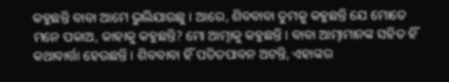କହୁଛନ୍ତି ବାବା ଆମେ ଭୁଲିଯାଉଛୁ । ଆରେ, ଶିବବାବା ତୁମକୁ କହୁଛନ୍ତି ଯେ ମୋତେ ମନେ ପକାଅ, କାହାକୁ କହୁଛନ୍ତି? ମୋ ଆତ୍ମାକୁ କହୁଛନ୍ତି । ବାବା ଆତ୍ମାମାନଙ୍କ ସହିତ ହିଁ କଥାବାର୍ତ୍ତା ହେଉଛନ୍ତି । ଶିବବାବା ହିଁ ପତିତପାବନ ଅଟନ୍ତି, ଏହାଙ୍କର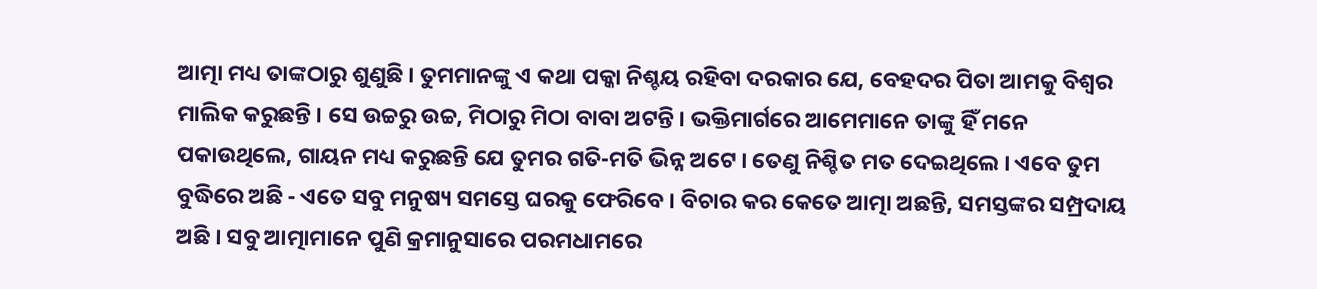ଆତ୍ମା ମଧ୍ୟ ତାଙ୍କଠାରୁ ଶୁଣୁଛି । ତୁମମାନଙ୍କୁ ଏ କଥା ପକ୍କା ନିଶ୍ଚୟ ରହିବା ଦରକାର ଯେ, ବେହଦର ପିତା ଆମକୁ ବିଶ୍ୱର ମାଲିକ କରୁଛନ୍ତି । ସେ ଉଚ୍ଚରୁ ଉଚ୍ଚ, ମିଠାରୁ ମିଠା ବାବା ଅଟନ୍ତି । ଭକ୍ତିମାର୍ଗରେ ଆମେମାନେ ତାଙ୍କୁ ହିଁ ମନେ ପକାଉଥିଲେ, ଗାୟନ ମଧ୍ୟ କରୁଛନ୍ତି ଯେ ତୁମର ଗତି-ମତି ଭିନ୍ନ ଅଟେ । ତେଣୁ ନିଶ୍ଚିତ ମତ ଦେଇଥିଲେ । ଏବେ ତୁମ ବୁଦ୍ଧିରେ ଅଛି - ଏତେ ସବୁ ମନୁଷ୍ୟ ସମସ୍ତେ ଘରକୁ ଫେରିବେ । ବିଚାର କର କେତେ ଆତ୍ମା ଅଛନ୍ତି, ସମସ୍ତଙ୍କର ସମ୍ପ୍ରଦାୟ ଅଛି । ସବୁ ଆତ୍ମାମାନେ ପୁଣି କ୍ରମାନୁସାରେ ପରମଧାମରେ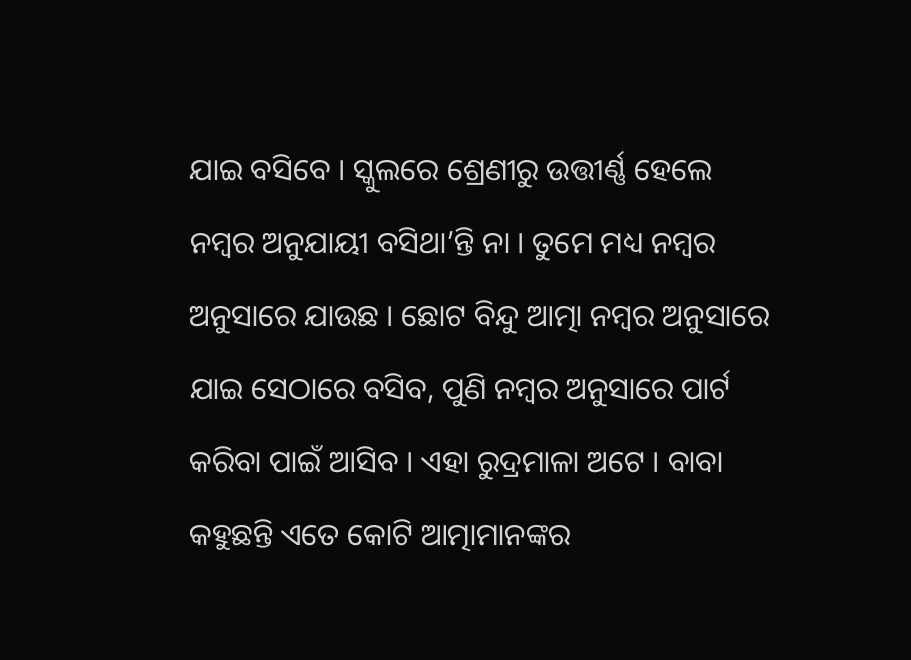ଯାଇ ବସିବେ । ସ୍କୁଲରେ ଶ୍ରେଣୀରୁ ଉତ୍ତୀର୍ଣ୍ଣ ହେଲେ ନମ୍ବର ଅନୁଯାୟୀ ବସିଥା’ନ୍ତି ନା । ତୁମେ ମଧ୍ୟ ନମ୍ବର ଅନୁସାରେ ଯାଉଛ । ଛୋଟ ବିନ୍ଦୁ ଆତ୍ମା ନମ୍ବର ଅନୁସାରେ ଯାଇ ସେଠାରେ ବସିବ, ପୁଣି ନମ୍ବର ଅନୁସାରେ ପାର୍ଟ କରିବା ପାଇଁ ଆସିବ । ଏହା ରୁଦ୍ରମାଳା ଅଟେ । ବାବା କହୁଛନ୍ତି ଏତେ କୋଟି ଆତ୍ମାମାନଙ୍କର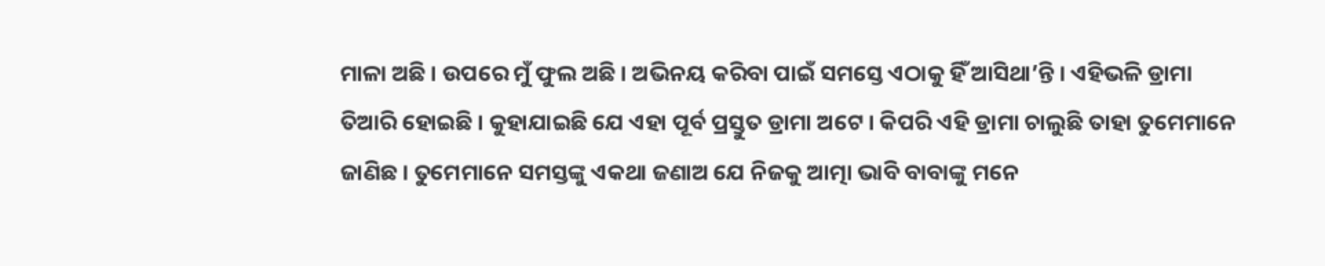ମାଳା ଅଛି । ଉପରେ ମୁଁ ଫୁଲ ଅଛି । ଅଭିନୟ କରିବା ପାଇଁ ସମସ୍ତେ ଏଠାକୁ ହିଁ ଆସିଥା’ନ୍ତି । ଏହିଭଳି ଡ୍ରାମା ତିଆରି ହୋଇଛି । କୁହାଯାଇଛି ଯେ ଏହା ପୂର୍ବ ପ୍ରସ୍ତୁତ ଡ୍ରାମା ଅଟେ । କିପରି ଏହି ଡ୍ରାମା ଚାଲୁଛି ତାହା ତୁମେମାନେ ଜାଣିଛ । ତୁମେମାନେ ସମସ୍ତଙ୍କୁ ଏକଥା ଜଣାଅ ଯେ ନିଜକୁ ଆତ୍ମା ଭାବି ବାବାଙ୍କୁ ମନେ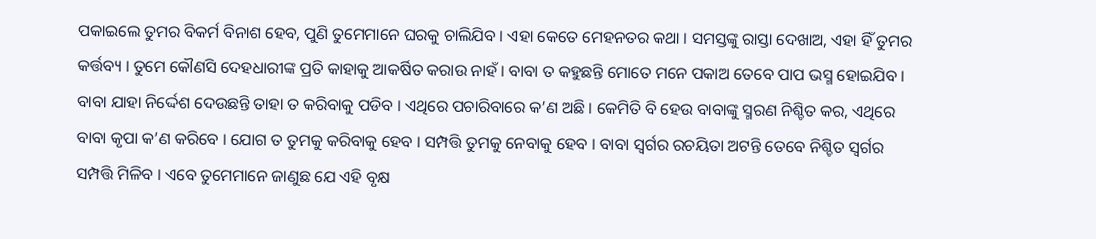ପକାଇଲେ ତୁମର ବିକର୍ମ ବିନାଶ ହେବ, ପୁଣି ତୁମେମାନେ ଘରକୁ ଚାଲିଯିବ । ଏହା କେତେ ମେହନତର କଥା । ସମସ୍ତଙ୍କୁ ରାସ୍ତା ଦେଖାଅ, ଏହା ହିଁ ତୁମର କର୍ତ୍ତବ୍ୟ । ତୁମେ କୌଣସି ଦେହଧାରୀଙ୍କ ପ୍ରତି କାହାକୁ ଆକର୍ଷିତ କରାଉ ନାହଁ । ବାବା ତ କହୁଛନ୍ତି ମୋତେ ମନେ ପକାଅ ତେବେ ପାପ ଭସ୍ମ ହୋଇଯିବ । ବାବା ଯାହା ନିର୍ଦ୍ଦେଶ ଦେଉଛନ୍ତି ତାହା ତ କରିବାକୁ ପଡିବ । ଏଥିରେ ପଚାରିବାରେ କ’ଣ ଅଛି । କେମିତି ବି ହେଉ ବାବାଙ୍କୁ ସ୍ମରଣ ନିଶ୍ଚିତ କର, ଏଥିରେ ବାବା କୃପା କ’ଣ କରିବେ । ଯୋଗ ତ ତୁମକୁ କରିବାକୁ ହେବ । ସମ୍ପତ୍ତି ତୁମକୁ ନେବାକୁ ହେବ । ବାବା ସ୍ୱର୍ଗର ରଚୟିତା ଅଟନ୍ତି ତେବେ ନିଶ୍ଚିତ ସ୍ୱର୍ଗର ସମ୍ପତ୍ତି ମିଳିବ । ଏବେ ତୁମେମାନେ ଜାଣୁଛ ଯେ ଏହି ବୃକ୍ଷ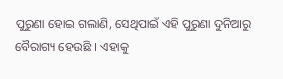ପୁରୁଣା ହୋଇ ଗଲାଣି, ସେଥିପାଇଁ ଏହି ପୁରୁଣା ଦୁନିଆରୁ ବୈରାଗ୍ୟ ହେଉଛି । ଏହାକୁ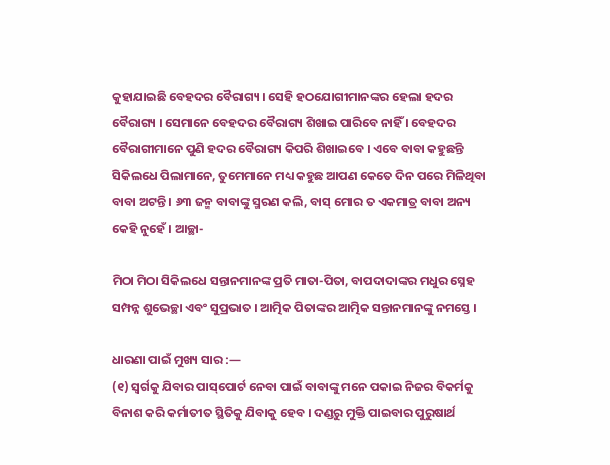କୁହାଯାଇଛି ବେହଦର ବୈରାଗ୍ୟ । ସେହି ହଠଯୋଗୀମାନଙ୍କର ହେଲା ହଦର ବୈରାଗ୍ୟ । ସେମାନେ ବେହଦର ବୈରାଗ୍ୟ ଶିଖାଇ ପାରିବେ ନାହିଁ । ବେହଦର ବୈରାଗୀମାନେ ପୁଣି ହଦର ବୈରାଗ୍ୟ କିପରି ଶିଖାଇବେ । ଏବେ ବାବା କହୁଛନ୍ତି ସିକିଲଧେ ପିଲାମାନେ, ତୁମେମାନେ ମଧ୍ୟ କହୁଛ ଆପଣ କେତେ ଦିନ ପରେ ମିଳିଥିବା ବାବା ଅଟନ୍ତି । ୬୩ ଜନ୍ମ ବାବାଙ୍କୁ ସ୍ମରଣ କଲି, ବାସ୍ ମୋର ତ ଏକମାତ୍ର ବାବା ଅନ୍ୟ କେହି ନୁହେଁ । ଆଚ୍ଛା-

ମିଠା ମିଠା ସିକିଲଧେ ସନ୍ତାନମାନଙ୍କ ପ୍ରତି ମାତା-ପିତା, ବାପଦାଦାଙ୍କର ମଧୁର ସ୍ନେହ ସମ୍ପନ୍ନ ଶୁଭେଚ୍ଛା ଏବଂ ସୁପ୍ରଭାତ । ଆତ୍ମିକ ପିତାଙ୍କର ଆତ୍ମିକ ସନ୍ତାନମାନଙ୍କୁ ନମସ୍ତେ ।

ଧାରଣା ପାଇଁ ମୁଖ୍ୟ ସାର :—
(୧) ସ୍ୱର୍ଗକୁ ଯିବାର ପାସ୍‌ପୋର୍ଟ ନେବା ପାଇଁ ବାବାଙ୍କୁ ମନେ ପକାଇ ନିଜର ବିକର୍ମକୁ ବିନାଶ କରି କର୍ମାତୀତ ସ୍ଥିତିକୁ ଯିବାକୁ ହେବ । ଦଣ୍ଡରୁ ମୁକ୍ତି ପାଇବାର ପୁରୁଷାର୍ଥ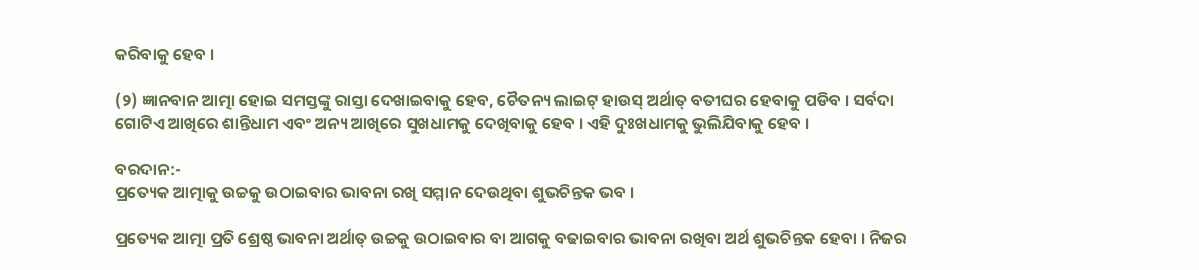କରିବାକୁ ହେବ ।

(୨) ଜ୍ଞାନବାନ ଆତ୍ମା ହୋଇ ସମସ୍ତଙ୍କୁ ରାସ୍ତା ଦେଖାଇବାକୁ ହେବ, ଚୈତନ୍ୟ ଲାଇଟ୍ ହାଉସ୍ ଅର୍ଥାତ୍ ବତୀଘର ହେବାକୁ ପଡିବ । ସର୍ବଦା ଗୋଟିଏ ଆଖିରେ ଶାନ୍ତିଧାମ ଏବଂ ଅନ୍ୟ ଆଖିରେ ସୁଖଧାମକୁ ଦେଖିବାକୁ ହେବ । ଏହି ଦୁଃଖଧାମକୁ ଭୁଲିଯିବାକୁ ହେବ ।

ବରଦାନ:-
ପ୍ରତ୍ୟେକ ଆତ୍ମାକୁ ଉଚ୍ଚକୁ ଉଠାଇବାର ଭାବନା ରଖି ସମ୍ମାନ ଦେଉଥିବା ଶୁଭଚିନ୍ତକ ଭବ ।

ପ୍ରତ୍ୟେକ ଆତ୍ମା ପ୍ରତି ଶ୍ରେଷ୍ଠ ଭାବନା ଅର୍ଥାତ୍ ଉଚ୍ଚକୁ ଉଠାଇବାର ବା ଆଗକୁ ବଢାଇବାର ଭାବନା ରଖିବା ଅର୍ଥ ଶୁଭଚିନ୍ତକ ହେବା । ନିଜର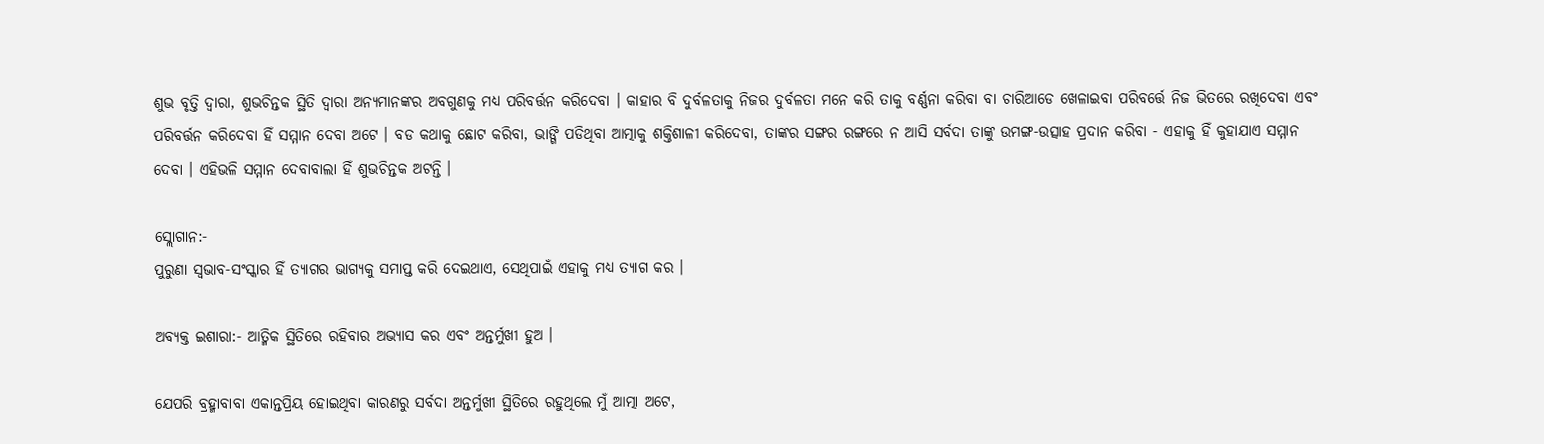ଶୁଭ ବୃତ୍ତି ଦ୍ୱାରା, ଶୁଭଚିନ୍ତକ ସ୍ଥିତି ଦ୍ୱାରା ଅନ୍ୟମାନଙ୍କର ଅବଗୁଣକୁ ମଧ୍ୟ ପରିବର୍ତ୍ତନ କରିଦେବା । କାହାର ବି ଦୁର୍ବଳତାକୁ ନିଜର ଦୁର୍ବଳତା ମନେ କରି ତାକୁ ବର୍ଣ୍ଣନା କରିବା ବା ଚାରିଆଡେ ଖେଳାଇବା ପରିବର୍ତ୍ତେ ନିଜ ଭିତରେ ରଖିଦେବା ଏବଂ ପରିବର୍ତ୍ତନ କରିଦେବା ହିଁ ସମ୍ମାନ ଦେବା ଅଟେ । ବଡ କଥାକୁ ଛୋଟ କରିବା, ଭାଙ୍ଗି ପଡିଥିବା ଆତ୍ମାକୁ ଶକ୍ତିଶାଳୀ କରିଦେବା, ତାଙ୍କର ସଙ୍ଗର ରଙ୍ଗରେ ନ ଆସି ସର୍ବଦା ତାଙ୍କୁ ଉମଙ୍ଗ-ଉତ୍ସାହ ପ୍ରଦାନ କରିବା - ଏହାକୁ ହିଁ କୁହାଯାଏ ସମ୍ମାନ ଦେବା । ଏହିଭଳି ସମ୍ମାନ ଦେବାବାଲା ହିଁ ଶୁଭଚିନ୍ତକ ଅଟନ୍ତି ।

ସ୍ଲୋଗାନ:-
ପୁରୁଣା ସ୍ୱଭାବ-ସଂସ୍କାର ହିଁ ତ୍ୟାଗର ଭାଗ୍ୟକୁ ସମାପ୍ତ କରି ଦେଇଥାଏ, ସେଥିପାଇଁ ଏହାକୁ ମଧ୍ୟ ତ୍ୟାଗ କର ।

ଅବ୍ୟକ୍ତ ଇଶାରା:- ଆତ୍ମିକ ସ୍ଥିତିରେ ରହିବାର ଅଭ୍ୟାସ କର ଏବଂ ଅନ୍ତର୍ମୁଖୀ ହୁଅ ।

ଯେପରି ବ୍ରହ୍ମାବାବା ଏକାନ୍ତପ୍ରିୟ ହୋଇଥିବା କାରଣରୁ ସର୍ବଦା ଅନ୍ତର୍ମୁଖୀ ସ୍ଥିତିରେ ରହୁଥିଲେ ମୁଁ ଆତ୍ମା ଅଟେ,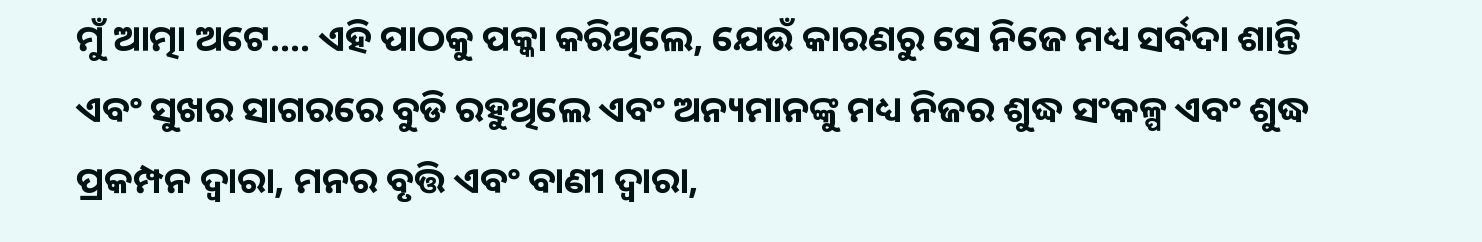ମୁଁ ଆତ୍ମା ଅଟେ.... ଏହି ପାଠକୁ ପକ୍କା କରିଥିଲେ, ଯେଉଁ କାରଣରୁ ସେ ନିଜେ ମଧ୍ୟ ସର୍ବଦା ଶାନ୍ତି ଏବଂ ସୁଖର ସାଗରରେ ବୁଡି ରହୁଥିଲେ ଏବଂ ଅନ୍ୟମାନଙ୍କୁ ମଧ୍ୟ ନିଜର ଶୁଦ୍ଧ ସଂକଳ୍ପ ଏବଂ ଶୁଦ୍ଧ ପ୍ରକମ୍ପନ ଦ୍ୱାରା, ମନର ବୃତ୍ତି ଏବଂ ବାଣୀ ଦ୍ୱାରା,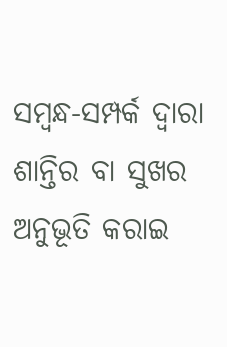ସମ୍ବନ୍ଧ-ସମ୍ପର୍କ ଦ୍ୱାରା ଶାନ୍ତିର ବା ସୁଖର ଅନୁଭୂତି କରାଇ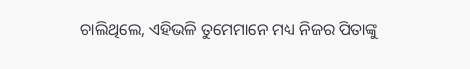ଚାଲିଥିଲେ, ଏହିଭଳି ତୁମେମାନେ ମଧ୍ୟ ନିଜର ପିତାଙ୍କୁ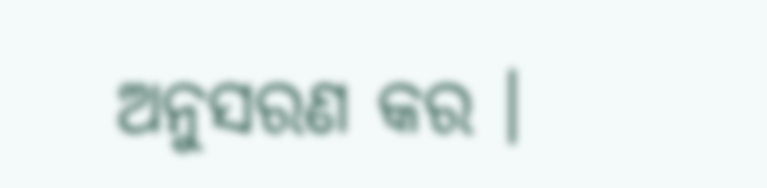ଅନୁସରଣ କର ।